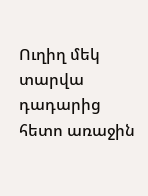Ուղիղ մեկ տարվա դադարից հետո առաջին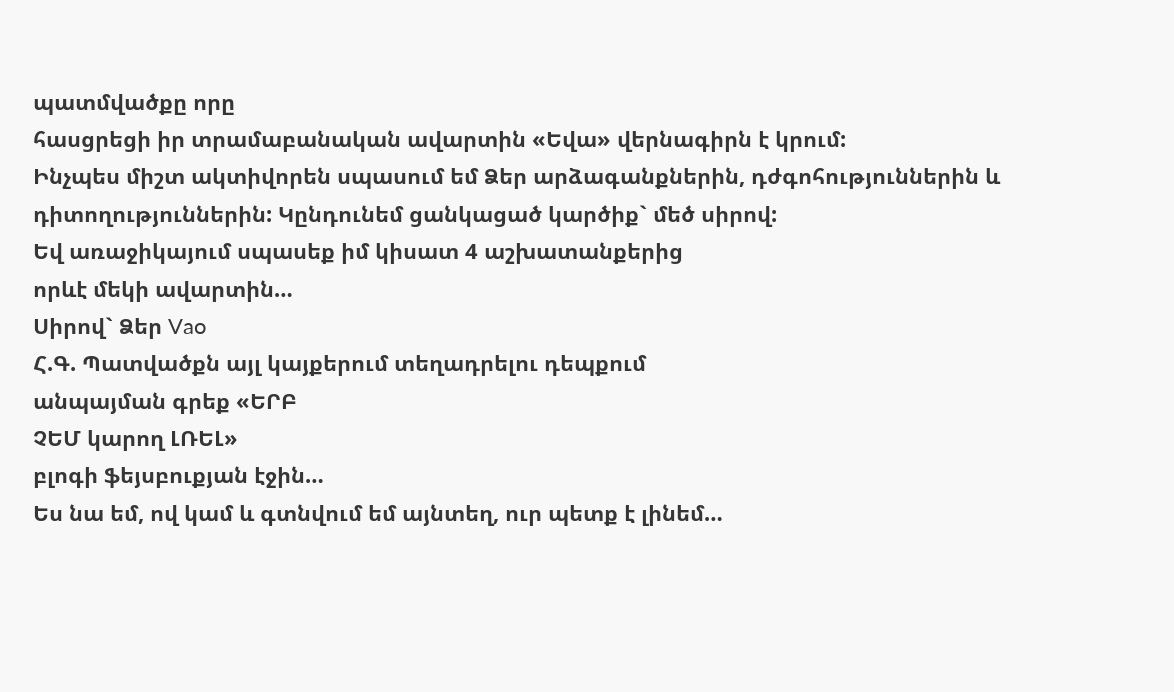պատմվածքը որը
հասցրեցի իր տրամաբանական ավարտին «Եվա» վերնագիրն է կրում:
Ինչպես միշտ ակտիվորեն սպասում եմ Ձեր արձագանքներին, դժգոհություններին և
դիտողություններին: Կընդունեմ ցանկացած կարծիք` մեծ սիրով:
Եվ առաջիկայում սպասեք իմ կիսատ 4 աշխատանքերից
որևէ մեկի ավարտին…
Սիրով` Ձեր Vao
Հ.Գ. Պատվածքն այլ կայքերում տեղադրելու դեպքում
անպայման գրեք «ԵՐԲ
ՉԵՄ կարող ԼՌԵԼ»
բլոգի ֆեյսբուքյան էջին…
Ես նա եմ, ով կամ և գտնվում եմ այնտեղ, ուր պետք է լինեմ…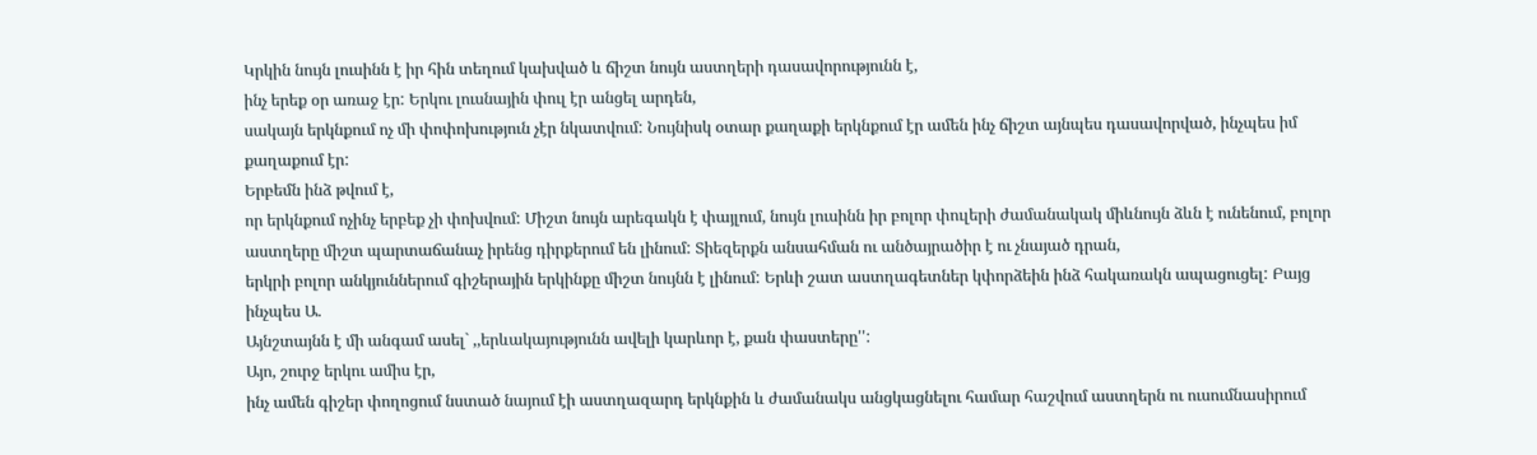Կրկին նույն լուսինն է իր հին տեղում կախված և ճիշտ նույն աստղերի դասավորությունն է,
ինչ երեք օր առաջ էր: Երկու լուսնային փուլ էր անցել արդեն,
սակայն երկնքում ոչ մի փոփոխություն չէր նկատվում: Նույնիսկ օտար քաղաքի երկնքում էր ամեն ինչ ճիշտ այնպես դասավորված, ինչպես իմ քաղաքում էր:
Երբեմն ինձ թվում է,
որ երկնքում ոչինչ երբեք չի փոխվում: Միշտ նույն արեգակն է փայլում, նույն լուսինն իր բոլոր փուլերի ժամանակակ միևնույն ձևն է ունենում, բոլոր աստղերը միշտ պարտաճանաչ իրենց դիրքերում են լինում: Տիեզերքն անսահման ու անծայրածիր է ու չնայած դրան,
երկրի բոլոր անկյուններում գիշերային երկինքը միշտ նույնն է լինում: Երևի շատ աստղագետներ կփորձեին ինձ հակառակն ապացուցել: Բայց ինչպես Ա.
Այնշտայնն է մի անգամ ասել` ,,երևակայությունն ավելի կարևոր է, քան փաստերը'':
Այո, շուրջ երկու ամիս էր,
ինչ ամեն գիշեր փողոցում նստած նայում էի աստղազարդ երկնքին և ժամանակս անցկացնելու համար հաշվում աստղերն ու ուսումնասիրում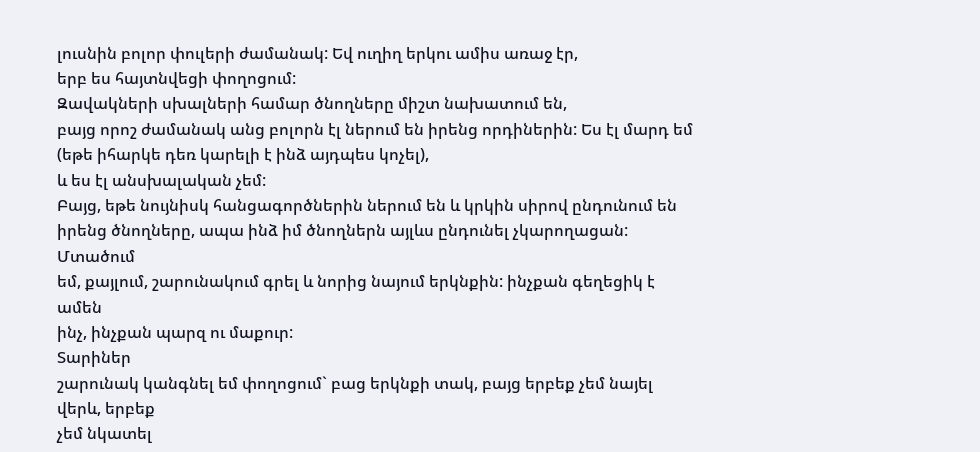լուսնին բոլոր փուլերի ժամանակ: Եվ ուղիղ երկու ամիս առաջ էր,
երբ ես հայտնվեցի փողոցում:
Զավակների սխալների համար ծնողները միշտ նախատում են,
բայց որոշ ժամանակ անց բոլորն էլ ներում են իրենց որդիներին: Ես էլ մարդ եմ
(եթե իհարկե դեռ կարելի է ինձ այդպես կոչել),
և ես էլ անսխալական չեմ:
Բայց, եթե նույնիսկ հանցագործներին ներում են և կրկին սիրով ընդունում են իրենց ծնողները, ապա ինձ իմ ծնողներն այլևս ընդունել չկարողացան:
Մտածում
եմ, քայլում, շարունակում գրել և նորից նայում երկնքին: ինչքան գեղեցիկ է ամեն
ինչ, ինչքան պարզ ու մաքուր:
Տարիներ
շարունակ կանգնել եմ փողոցում` բաց երկնքի տակ, բայց երբեք չեմ նայել վերև, երբեք
չեմ նկատել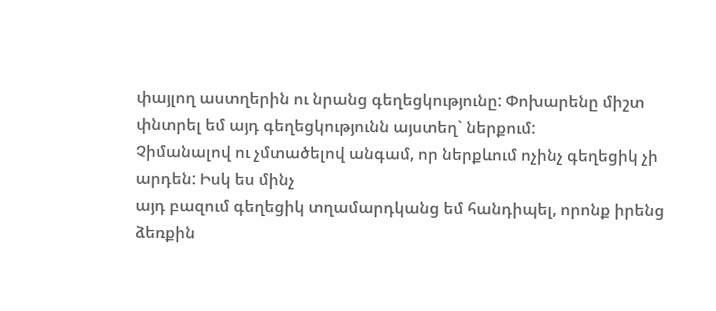փայլող աստղերին ու նրանց գեղեցկությունը: Փոխարենը միշտ փնտրել եմ այդ գեղեցկությունն այստեղ` ներքում:
Չիմանալով ու չմտածելով անգամ, որ ներքևում ոչինչ գեղեցիկ չի արդեն: Իսկ ես մինչ
այդ բազում գեղեցիկ տղամարդկանց եմ հանդիպել, որոնք իրենց ձեռքին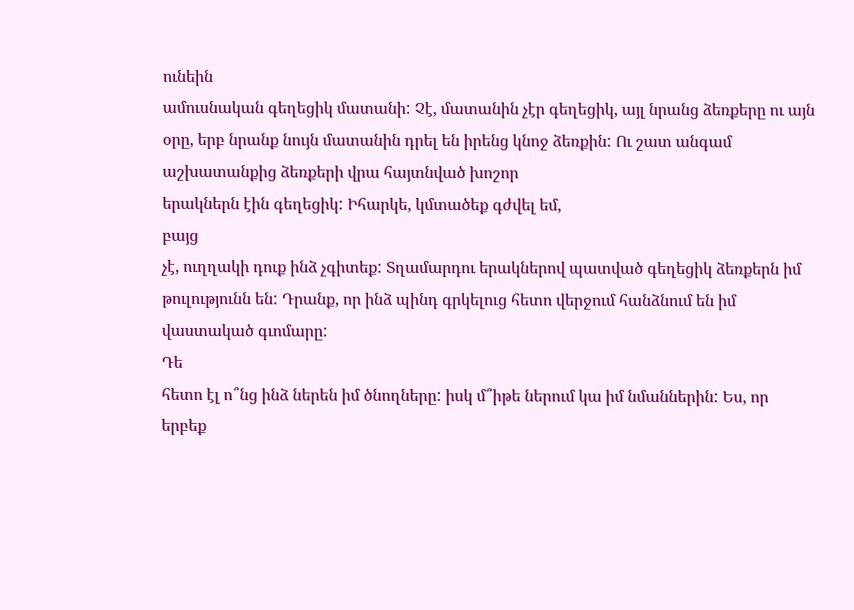ունեին
ամուսնական գեղեցիկ մատանի: Չէ, մատանին չէր գեղեցիկ, այլ նրանց ձեռքերը ու այն
օրը, երբ նրանք նույն մատանին դրել են իրենց կնոջ ձեռքին: Ու շատ անգամ
աշխատանքից ձեռքերի վրա հայտնված խոշոր
երակներն էին գեղեցիկ: Իհարկե, կմտածեք գժվել եմ,
բայց
չէ, ուղղակի դուք ինձ չգիտեք: Տղամարդու երակներով պատված գեղեցիկ ձեռքերն իմ
թուլությունն են: Դրանք, որ ինձ պինդ գրկելուց հետո վերջում հանձնում են իմ
վաստակած գւոմարը:
Դե
հետո էլ ո՞նց ինձ ներեն իմ ծնողները: իսկ մ՞իթե ներում կա իմ նմաններին: Ես, որ
երբեք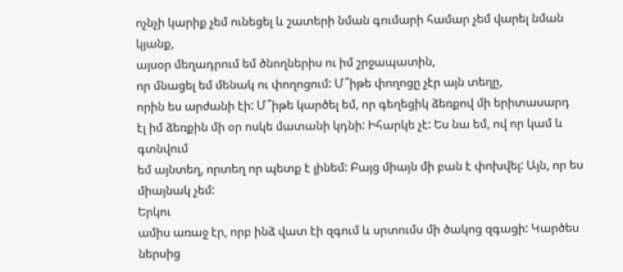ոչնչի կարիք չեմ ունեցել և շատերի նման գումարի համար չեմ վարել նման կյանք,
այսօր մեղադրում եմ ծնողներիս ու իմ շրջապատին,
որ մնացել եմ մենակ ու փողոցում: Մ՞իթե փողոցը չէր այն տեղը,
որին ես արժանի էի: Մ՞իթե կարծել եմ, որ գեղեցիկ ձեռքով մի երիտասարդ
էլ իմ ձեռքին մի օր ոսկե մատանի կդնի: Իհարկե չէ: Ես նա եմ, ով որ կամ և գտնվում
եմ այնտեղ, որտեղ որ պետք է լինեմ: Բայց միայն մի բան է փոխվել: Այն, որ ես
միայնակ չեմ:
Երկու
ամիս առաջ էր, որբ ինձ վատ էի զգում և սրտումս մի ծակոց զգացի: Կարծես ներսից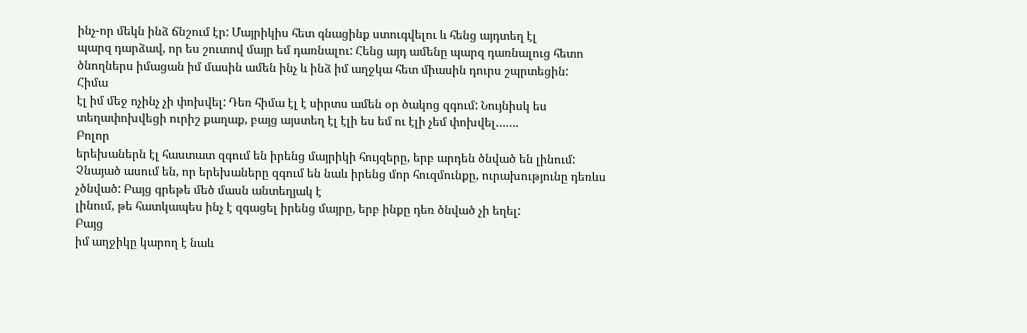ինչ-որ մեկն ինձ ճնշում էր: Մայրիկիս հետ գնացինք ստուգվելու և հենց այդտեղ էլ
պարզ դարձավ, որ ես շուտով մայր եմ դառնալու: Հենց այդ ամենը պարզ դառնալուց հետո
ծնողներս իմացան իմ մասին ամեն ինչ և ինձ իմ աղջկա հետ միասին դուրս շպրտեցին:
Հիմա
էլ իմ մեջ ոչինչ չի փոխվել: Դեռ հիմա էլ է սիրտս ամեն օր ծակոց զգում: Նույնիսկ ես
տեղափոխվեցի ուրիշ քաղաք, բայց այստեղ էլ էլի ես եմ ու էլի չեմ փոխվել…….
Բոլոր
երեխաներն էլ հաստատ զգում են իրենց մայրիկի հույզերը, երբ արդեն ծնված են լինում:
Չնայած ասում են, որ երեխաները զգում են նաև իրենց մոր հուզմունքը, ուրախությունը դեռևս չծնված: Բայց գրեթե մեծ մասն անտեղյակ է
լինում, թե հատկապես ինչ է զգացել իրենց մայրը, երբ ինքը դեռ ծնված չի եղել:
Բայց
իմ աղջիկը կարող է նաև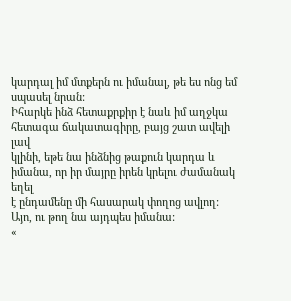կարդալ իմ մտքերն ու իմանալ, թե ես ոնց եմ սպասել նրան:
Իհարկե ինձ հետաքրքիր է նաև իմ աղջկա հետագա ճակատագիրը, բայց շատ ավելի լավ
կլինի, եթե նա ինձնից թաքուն կարդա և իմանա, որ իր մայրը իրեն կրելու ժամանակ եղել
է ընդամենը մի հասարակ փողոց ավլող: Այո, ու թող նա այդպես իմանա:
«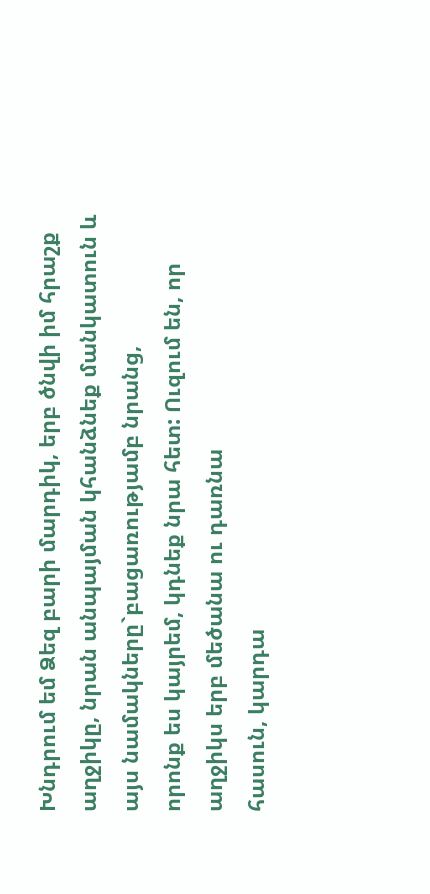Խնդրում եմ Ձեզ բարի մարդիկ, երբ ծնվի իմ հրաշք
աղջիկը, նրան անպայման կհանձնեք մանկատուն և այս նամակները`բացառությամբ նրանց,
որոնք ես կայրեմ, կդնեք նրա հետ: Ուզում են, որ աղջիկս երբ մեծանա ու դառնա
հասուն, կարդա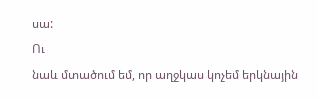սա:
Ու
նաև մտածում եմ, որ աղջկաս կոչեմ երկնային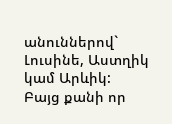անուններով` Լուսինե, Աստղիկ կամ Արևիկ:
Բայց քանի որ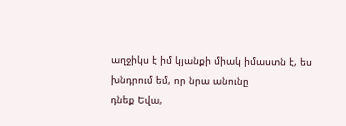աղջիկս է իմ կյանքի միակ իմաստն է, ես խնդրում եմ, որ նրա անունը
դնեք Եվա,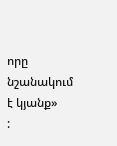որը նշանակում է կյանք»
: